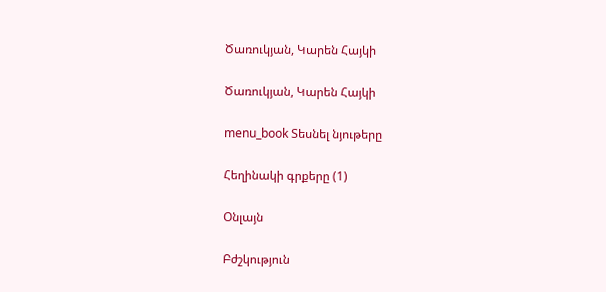Ծառուկյան, Կարեն Հայկի

Ծառուկյան, Կարեն Հայկի

menu_book Տեսնել նյութերը

Հեղինակի գրքերը (1)

Օնլայն

Բժշկություն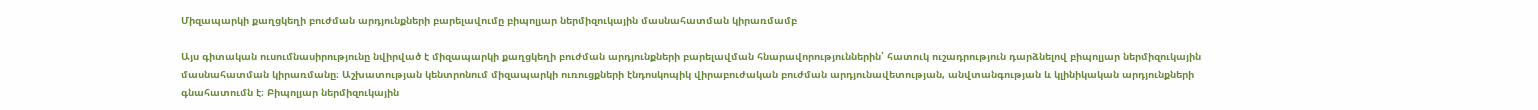Միզապարկի քաղցկեղի բուժման արդյունքների բարելավումը բիպոլյար ներմիզուկային մասնահատման կիրառմամբ

Այս գիտական ուսումնասիրությունը նվիրված է միզապարկի քաղցկեղի բուժման արդյունքների բարելավման հնարավորություններին՝ հատուկ ուշադրություն դարձնելով բիպոլյար ներմիզուկային մասնահատման կիրառմանը։ Աշխատության կենտրոնում միզապարկի ուռուցքների էնդոսկոպիկ վիրաբուժական բուժման արդյունավետության, անվտանգության և կլինիկական արդյունքների գնահատումն է։ Բիպոլյար ներմիզուկային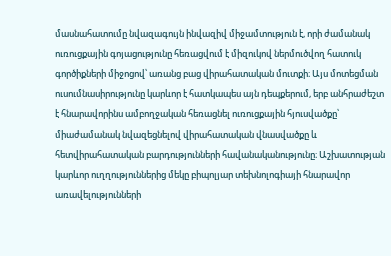մասնահատումը նվազագույն ինվազիվ միջամտություն է, որի ժամանակ ուռուցքային գոյացությունը հեռացվում է միզուկով ներմուծվող հատուկ գործիքների միջոցով՝ առանց բաց վիրահատական մուտքի։ Այս մոտեցման ուսումնասիրությունը կարևոր է հատկապես այն դեպքերում, երբ անհրաժեշտ է հնարավորինս ամբողջական հեռացնել ուռուցքային հյուսվածքը՝ միաժամանակ նվազեցնելով վիրահատական վնասվածքը և հետվիրահատական բարդությունների հավանականությունը։ Աշխատության կարևոր ուղղություններից մեկը բիպոլյար տեխնոլոգիայի հնարավոր առավելությունների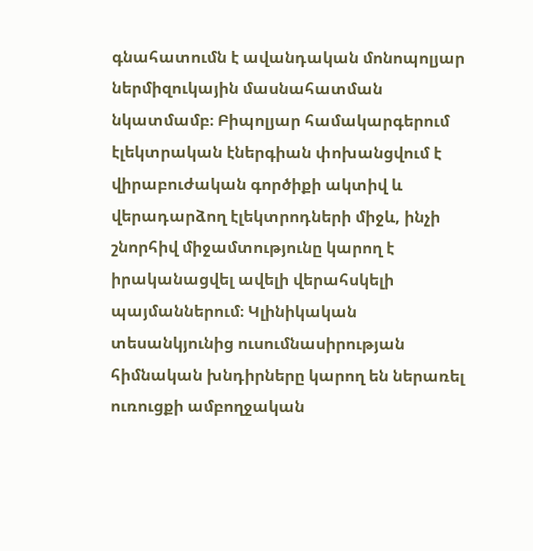գնահատումն է ավանդական մոնոպոլյար ներմիզուկային մասնահատման նկատմամբ։ Բիպոլյար համակարգերում էլեկտրական էներգիան փոխանցվում է վիրաբուժական գործիքի ակտիվ և վերադարձող էլեկտրոդների միջև, ինչի շնորհիվ միջամտությունը կարող է իրականացվել ավելի վերահսկելի պայմաններում։ Կլինիկական տեսանկյունից ուսումնասիրության հիմնական խնդիրները կարող են ներառել ուռուցքի ամբողջական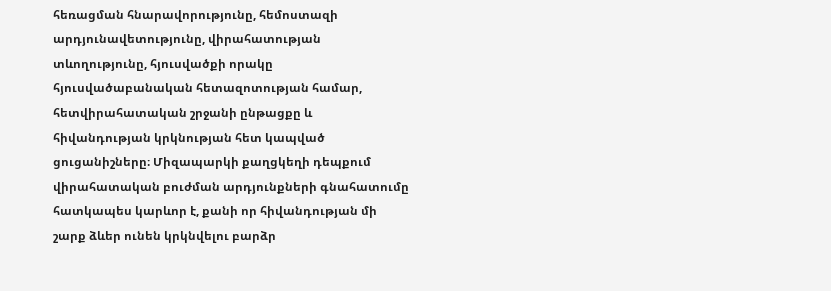հեռացման հնարավորությունը, հեմոստազի արդյունավետությունը, վիրահատության տևողությունը, հյուսվածքի որակը հյուսվածաբանական հետազոտության համար, հետվիրահատական շրջանի ընթացքը և հիվանդության կրկնության հետ կապված ցուցանիշները։ Միզապարկի քաղցկեղի դեպքում վիրահատական բուժման արդյունքների գնահատումը հատկապես կարևոր է, քանի որ հիվանդության մի շարք ձևեր ունեն կրկնվելու բարձր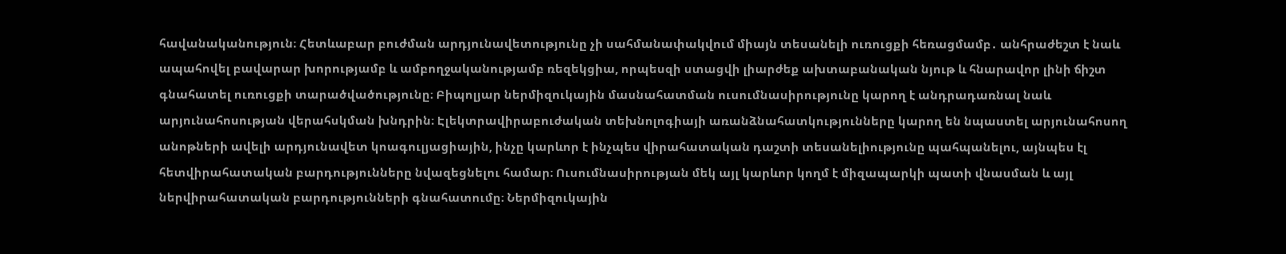հավանականություն։ Հետևաբար բուժման արդյունավետությունը չի սահմանափակվում միայն տեսանելի ուռուցքի հեռացմամբ․ անհրաժեշտ է նաև ապահովել բավարար խորությամբ և ամբողջականությամբ ռեզեկցիա, որպեսզի ստացվի լիարժեք ախտաբանական նյութ և հնարավոր լինի ճիշտ գնահատել ուռուցքի տարածվածությունը։ Բիպոլյար ներմիզուկային մասնահատման ուսումնասիրությունը կարող է անդրադառնալ նաև արյունահոսության վերահսկման խնդրին։ Էլեկտրավիրաբուժական տեխնոլոգիայի առանձնահատկությունները կարող են նպաստել արյունահոսող անոթների ավելի արդյունավետ կոագուլյացիային, ինչը կարևոր է ինչպես վիրահատական դաշտի տեսանելիությունը պահպանելու, այնպես էլ հետվիրահատական բարդությունները նվազեցնելու համար։ Ուսումնասիրության մեկ այլ կարևոր կողմ է միզապարկի պատի վնասման և այլ ներվիրահատական բարդությունների գնահատումը։ Ներմիզուկային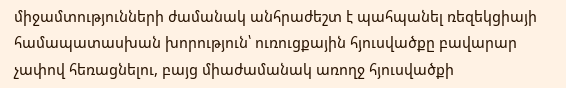միջամտությունների ժամանակ անհրաժեշտ է պահպանել ռեզեկցիայի համապատասխան խորություն՝ ուռուցքային հյուսվածքը բավարար չափով հեռացնելու, բայց միաժամանակ առողջ հյուսվածքի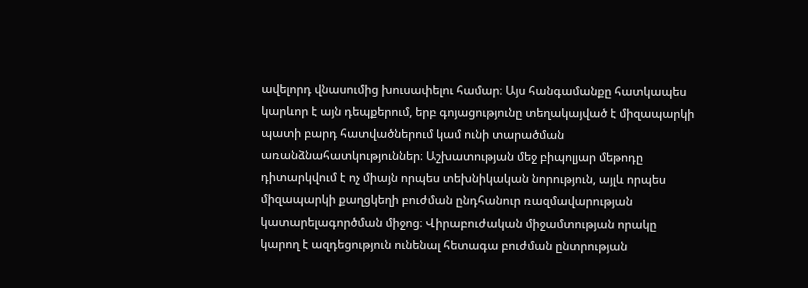ավելորդ վնասումից խուսափելու համար։ Այս հանգամանքը հատկապես կարևոր է այն դեպքերում, երբ գոյացությունը տեղակայված է միզապարկի պատի բարդ հատվածներում կամ ունի տարածման առանձնահատկություններ։ Աշխատության մեջ բիպոլյար մեթոդը դիտարկվում է ոչ միայն որպես տեխնիկական նորություն, այլև որպես միզապարկի քաղցկեղի բուժման ընդհանուր ռազմավարության կատարելագործման միջոց։ Վիրաբուժական միջամտության որակը կարող է ազդեցություն ունենալ հետագա բուժման ընտրության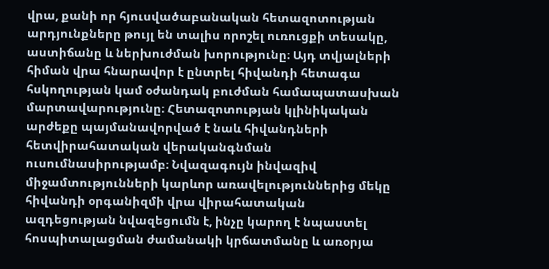վրա, քանի որ հյուսվածաբանական հետազոտության արդյունքները թույլ են տալիս որոշել ուռուցքի տեսակը, աստիճանը և ներխուժման խորությունը։ Այդ տվյալների հիման վրա հնարավոր է ընտրել հիվանդի հետագա հսկողության կամ օժանդակ բուժման համապատասխան մարտավարությունը։ Հետազոտության կլինիկական արժեքը պայմանավորված է նաև հիվանդների հետվիրահատական վերականգնման ուսումնասիրությամբ։ Նվազագույն ինվազիվ միջամտությունների կարևոր առավելություններից մեկը հիվանդի օրգանիզմի վրա վիրահատական ազդեցության նվազեցումն է, ինչը կարող է նպաստել հոսպիտալացման ժամանակի կրճատմանը և առօրյա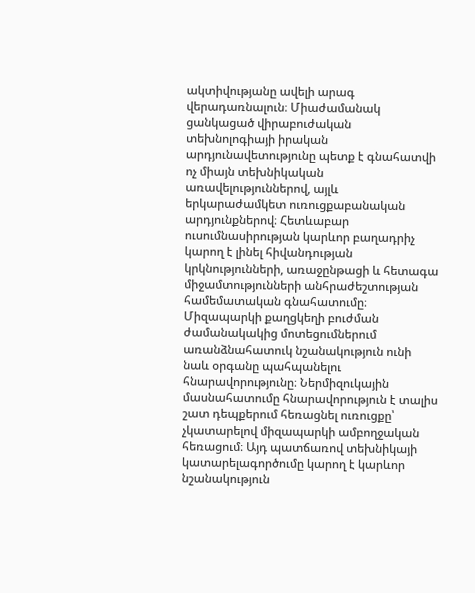ակտիվությանը ավելի արագ վերադառնալուն։ Միաժամանակ ցանկացած վիրաբուժական տեխնոլոգիայի իրական արդյունավետությունը պետք է գնահատվի ոչ միայն տեխնիկական առավելություններով, այլև երկարաժամկետ ուռուցքաբանական արդյունքներով։ Հետևաբար ուսումնասիրության կարևոր բաղադրիչ կարող է լինել հիվանդության կրկնությունների, առաջընթացի և հետագա միջամտությունների անհրաժեշտության համեմատական գնահատումը։ Միզապարկի քաղցկեղի բուժման ժամանակակից մոտեցումներում առանձնահատուկ նշանակություն ունի նաև օրգանը պահպանելու հնարավորությունը։ Ներմիզուկային մասնահատումը հնարավորություն է տալիս շատ դեպքերում հեռացնել ուռուցքը՝ չկատարելով միզապարկի ամբողջական հեռացում։ Այդ պատճառով տեխնիկայի կատարելագործումը կարող է կարևոր նշանակություն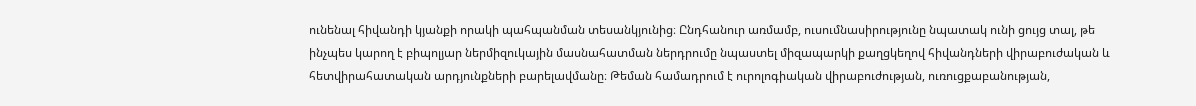ունենալ հիվանդի կյանքի որակի պահպանման տեսանկյունից։ Ընդհանուր առմամբ, ուսումնասիրությունը նպատակ ունի ցույց տալ, թե ինչպես կարող է բիպոլյար ներմիզուկային մասնահատման ներդրումը նպաստել միզապարկի քաղցկեղով հիվանդների վիրաբուժական և հետվիրահատական արդյունքների բարելավմանը։ Թեման համադրում է ուրոլոգիական վիրաբուժության, ուռուցքաբանության,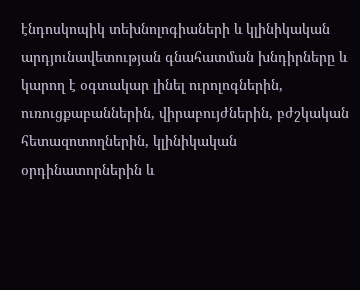էնդոսկոպիկ տեխնոլոգիաների և կլինիկական արդյունավետության գնահատման խնդիրները և կարող է օգտակար լինել ուրոլոգներին, ուռուցքաբաններին, վիրաբույժներին, բժշկական հետազոտողներին, կլինիկական օրդինատորներին և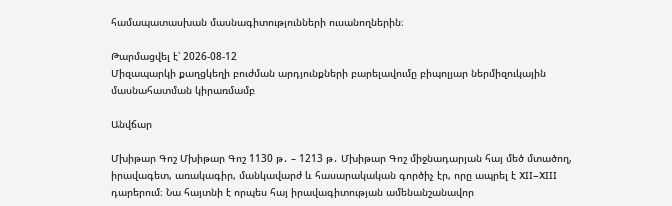համապատասխան մասնագիտությունների ուսանողներին։

Թարմացվել է՝ 2026-08-12
Միզապարկի քաղցկեղի բուժման արդյունքների բարելավումը բիպոլյար ներմիզուկային մասնահատման կիրառմամբ

Անվճար

Մխիթար Գոշ Մխիթար Գոշ 1130 թ․ – 1213 թ․ Մխիթար Գոշ միջնադարյան հայ մեծ մտածող, իրավագետ, առակագիր, մանկավարժ և հասարակական գործիչ էր, որը ապրել է XII–XIII դարերում։ Նա հայտնի է որպես հայ իրավագիտության ամենանշանավոր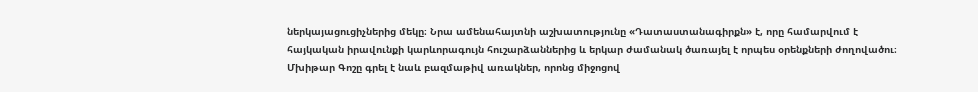ներկայացուցիչներից մեկը։ Նրա ամենահայտնի աշխատությունը «Դատաստանագիրքն» է, որը համարվում է հայկական իրավունքի կարևորագույն հուշարձաններից և երկար ժամանակ ծառայել է որպես օրենքների ժողովածու։ Մխիթար Գոշը գրել է նաև բազմաթիվ առակներ, որոնց միջոցով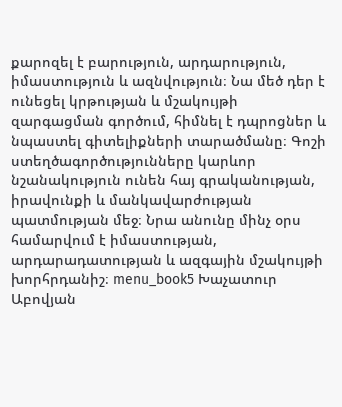քարոզել է բարություն, արդարություն, իմաստություն և ազնվություն։ Նա մեծ դեր է ունեցել կրթության և մշակույթի զարգացման գործում, հիմնել է դպրոցներ և նպաստել գիտելիքների տարածմանը։ Գոշի ստեղծագործությունները կարևոր նշանակություն ունեն հայ գրականության, իրավունքի և մանկավարժության պատմության մեջ։ Նրա անունը մինչ օրս համարվում է իմաստության, արդարադատության և ազգային մշակույթի խորհրդանիշ։ menu_book5 Խաչատուր Աբովյան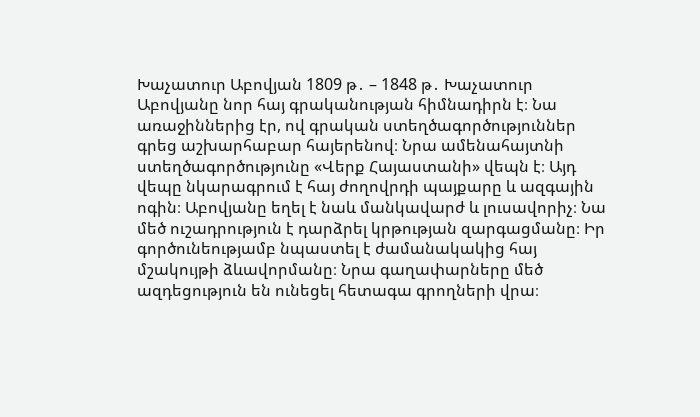Խաչատուր Աբովյան 1809 թ․ – 1848 թ․ Խաչատուր Աբովյանը նոր հայ գրականության հիմնադիրն է։ Նա առաջիններից էր, ով գրական ստեղծագործություններ գրեց աշխարհաբար հայերենով։ Նրա ամենահայտնի ստեղծագործությունը «Վերք Հայաստանի» վեպն է։ Այդ վեպը նկարագրում է հայ ժողովրդի պայքարը և ազգային ոգին։ Աբովյանը եղել է նաև մանկավարժ և լուսավորիչ։ Նա մեծ ուշադրություն է դարձրել կրթության զարգացմանը։ Իր գործունեությամբ նպաստել է ժամանակակից հայ մշակույթի ձևավորմանը։ Նրա գաղափարները մեծ ազդեցություն են ունեցել հետագա գրողների վրա։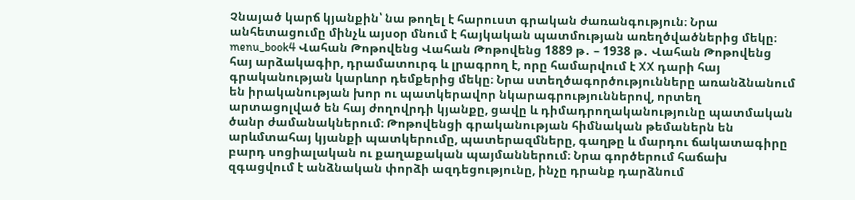Չնայած կարճ կյանքին՝ նա թողել է հարուստ գրական ժառանգություն։ Նրա անհետացումը մինչև այսօր մնում է հայկական պատմության առեղծվածներից մեկը։ menu_book4 Վահան Թոթովենց Վահան Թոթովենց 1889 թ․ – 1938 թ․ Վահան Թոթովենց հայ արձակագիր, դրամատուրգ և լրագրող է, որը համարվում է XX դարի հայ գրականության կարևոր դեմքերից մեկը։ Նրա ստեղծագործությունները առանձնանում են իրականության խոր ու պատկերավոր նկարագրություններով, որտեղ արտացոլված են հայ ժողովրդի կյանքը, ցավը և դիմադրողականությունը պատմական ծանր ժամանակներում։ Թոթովենցի գրականության հիմնական թեմաներն են արևմտահայ կյանքի պատկերումը, պատերազմները, գաղթը և մարդու ճակատագիրը բարդ սոցիալական ու քաղաքական պայմաններում։ Նրա գործերում հաճախ զգացվում է անձնական փորձի ազդեցությունը, ինչը դրանք դարձնում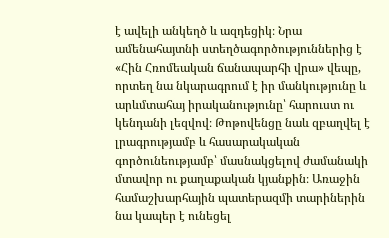է ավելի անկեղծ և ազդեցիկ։ Նրա ամենահայտնի ստեղծագործություններից է «Հին Հռոմեական ճանապարհի վրա» վեպը, որտեղ նա նկարագրում է իր մանկությունը և արևմտահայ իրականությունը՝ հարուստ ու կենդանի լեզվով։ Թոթովենցը նաև զբաղվել է լրագրությամբ և հասարակական գործունեությամբ՝ մասնակցելով ժամանակի մտավոր ու քաղաքական կյանքին։ Առաջին համաշխարհային պատերազմի տարիներին նա կապեր է ունեցել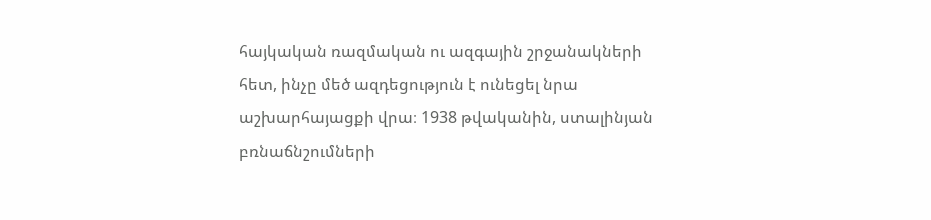հայկական ռազմական ու ազգային շրջանակների հետ, ինչը մեծ ազդեցություն է ունեցել նրա աշխարհայացքի վրա։ 1938 թվականին, ստալինյան բռնաճնշումների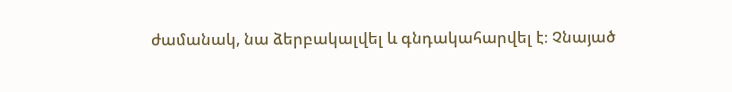ժամանակ, նա ձերբակալվել և գնդակահարվել է։ Չնայած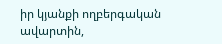իր կյանքի ողբերգական ավարտին,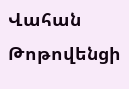Վահան Թոթովենցի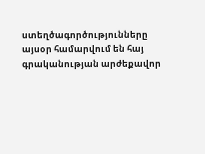ստեղծագործությունները այսօր համարվում են հայ գրականության արժեքավոր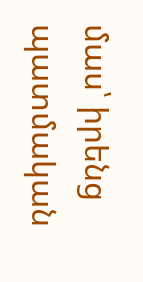մաս՝ իրենց պատմական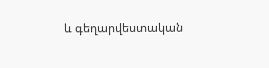և գեղարվեստական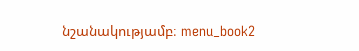նշանակությամբ։ menu_book2